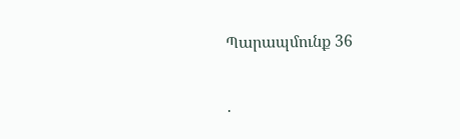Պարապմունք 36

․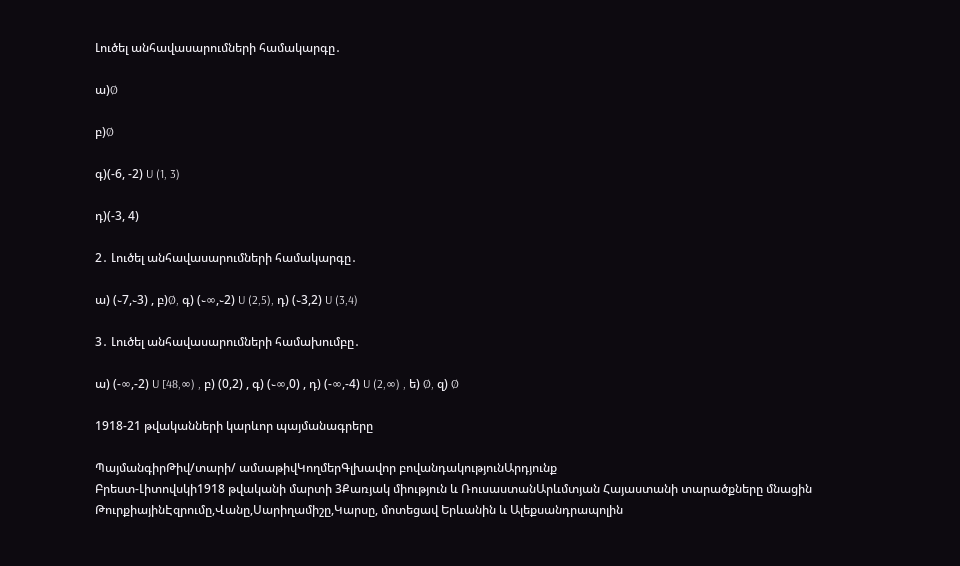Լուծել անհավասարումների համակարգը․

ա)Ø

բ)Ø

գ)(-6, -2) U (1, 3)

դ)(-3, 4)

2․ Լուծել անհավասարումների համակարգը․

ա) (֊7,֊3) , բ)Ø, գ) (֊∞,֊2) U (2,5), դ) (֊3,2) U (3,4)

3․ Լուծել անհավասարումների համախումբը․

ա) (-∞,-2) U [48,∞) , բ) (0,2) , գ) (֊∞,0) , դ) (-∞,-4) U (2,∞) , ե) Ø, զ) Ø

1918-21 թվականների կարևոր պայմանագրերը

ՊայմանգիրԹիվ/տարի/ ամսաթիվԿողմերԳլխավոր բովանդակությունԱրդյունք
Բրեստ-Լիտովսկի1918 թվականի մարտի 3Քառյակ միություն և ՌուսաստանԱրևմտյան Հայաստանի տարածքները մնացին ԹուրքիայինԷզրումը,Վանը,Սարիղամիշը,Կարսը, մոտեցավ Երևանին և Ալեքսանդրապոլին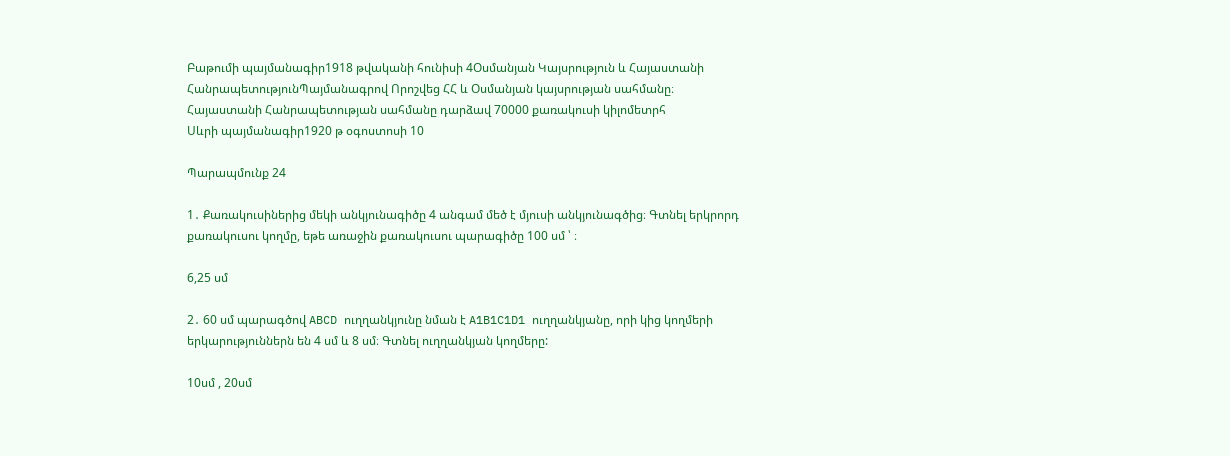Բաթումի պայմանագիր1918 թվականի հունիսի 4Օսմանյան Կայսրություն և Հայաստանի ՀանրապետությունՊայմանագրով Որոշվեց ՀՀ և Օսմանյան կայսրության սահմանը։ Հայաստանի Հանրապետության սահմանը դարձավ 70000 քառակուսի կիլոմետրհ
Սևրի պայմանագիր1920 թ օգոստոսի 10

Պարապմունք 24

1․ Քառակուսիներից մեկի անկյունագիծը 4 անգամ մեծ է մյուսի անկյունագծից։ Գտնել երկրորդ քառակուսու կողմը, եթե առաջին քառակուսու պարագիծը 100 սմ ՝ ։

6,25 սմ

2․ 60 սմ պարագծով ABCD ուղղանկյունը նման է A1B1C1D1 ուղղանկյանը, որի կից կողմերի երկարություններն են 4 սմ և 8 սմ։ Գտնել ուղղանկյան կողմերը:

10սմ , 20սմ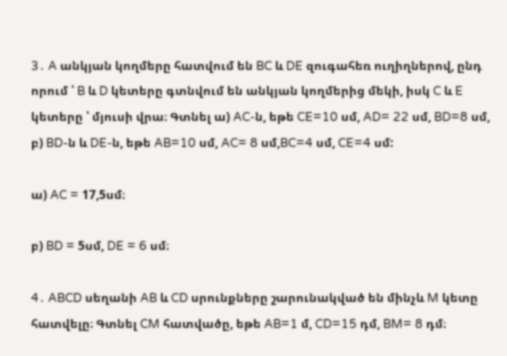3․ A անկյան կողմերը հատվում են BC և DE զուգահեռ ուղիղներով, ընդ որում ՝ B և D կետերը գտնվում են անկյան կողմերից մեկի, իսկ C և E կետերը ՝ մյուսի վրա։ Գտնել ա) AC-ն, եթե CE=10 սմ, AD= 22 սմ, BD=8 սմ, բ) BD-ն և DE-ն, եթե AB=10 սմ, AC= 8 սմ,BC=4 սմ, CE=4 սմ:

ա) AC = 17,5սմ։

բ) BD = 5սմ, DE = 6 սմ։

4․ ABCD սեղանի AB և CD սրունքները շարունակված են մինչև M կետը հատվելը։ Գտնել CM հատվածը, եթե AB=1 մ, CD=15 դմ, BM= 8 դմ։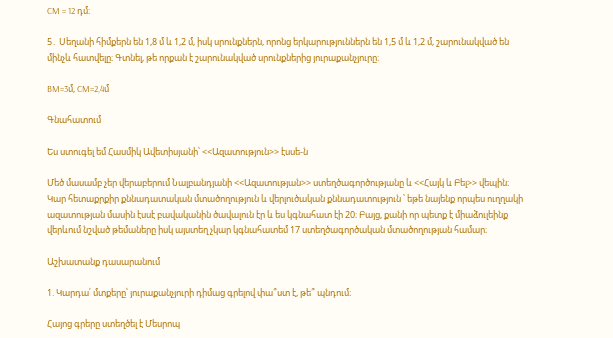CM = 12 դմ։

5․ Սեղանի հիմքերն են 1,8 մ և 1,2 մ, իսկ սրունքներն, որոնց երկարություններն են 1,5 մ և 1,2 մ, շարունակված են մինչև հատվելը։ Գտնել, թե որքան է շարունակված սրունքներից յուրաքանչյուրը։

BM=3մ, CM=2,4մ

Գնահատում

Ես ստուգել եմ Հասմիկ Ավետիսյանի՝ <<Ազատություն>> էսսե-ն

Մեծ մասամբ չեր վերաբերում Նալբանդյանի <<Ազատության>> ստեղծագործությանը և <<Հայկ և Բել>> վեպին։ Կար հետաքրքիր քննադատական մտածողություն և վերլուծական քննադատություն ՝ եթե նայենք որպես ուղղակի ազատության մասին էսսէ բավականին ծավալուն էր և ես կգնահատ էի 20։ Բայց, քանի որ պետք է միաձուլեինք վերևում նշված թեմաները իսկ այստեղ չկար կգնահատեմ 17 ստեղծագործական մտածողության համար։

Աշխատանք դասարանում

1. Կարդա՛ մտքերը՝ յուրաքանչյուրի դիմաց գրելով փա՞ստ է, թե՞ պնդում։

Հայոց գրերը ստեղծել է Մեսրոպ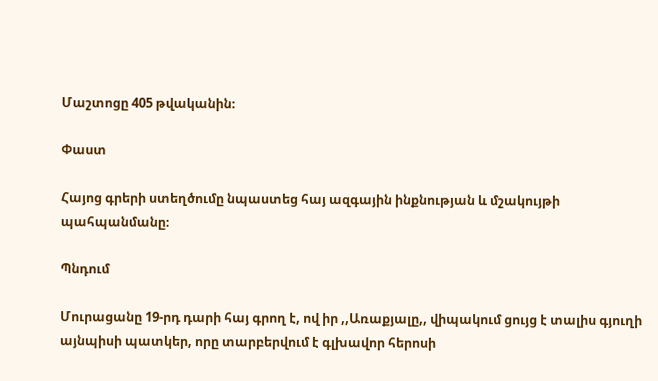Մաշտոցը 405 թվականին։

Փաստ

Հայոց գրերի ստեղծումը նպաստեց հայ ազգային ինքնության և մշակույթի պահպանմանը։

Պնդում

Մուրացանը 19-րդ դարի հայ գրող է, ով իր ,,Առաքյալը,, վիպակում ցույց է տալիս գյուղի այնպիսի պատկեր, որը տարբերվում է գլխավոր հերոսի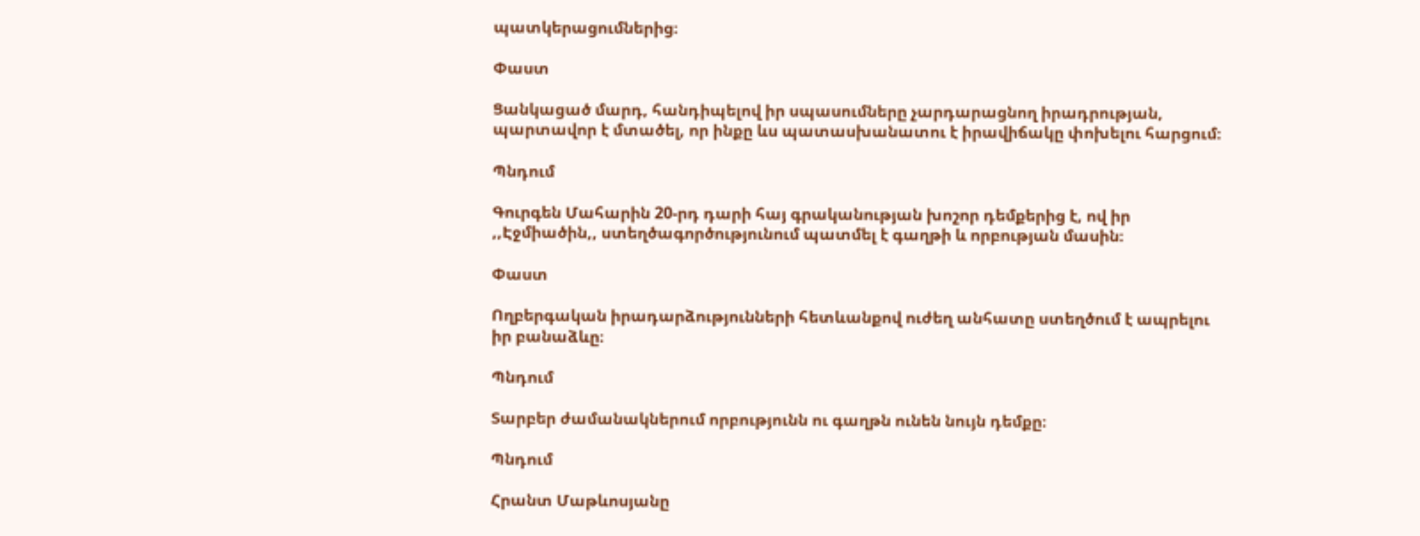պատկերացումներից։

Փաստ

Ցանկացած մարդ, հանդիպելով իր սպասումները չարդարացնող իրադրության, պարտավոր է մտածել, որ ինքը ևս պատասխանատու է իրավիճակը փոխելու հարցում։

Պնդում

Գուրգեն Մահարին 20-րդ դարի հայ գրականության խոշոր դեմքերից է, ով իր ,,Էջմիածին,, ստեղծագործությունում պատմել է գաղթի և որբության մասին։

Փաստ

Ողբերգական իրադարձությունների հետևանքով ուժեղ անհատը ստեղծում է ապրելու իր բանաձևը։

Պնդում

Տարբեր ժամանակներում որբությունն ու գաղթն ունեն նույն դեմքը։

Պնդում

Հրանտ Մաթևոսյանը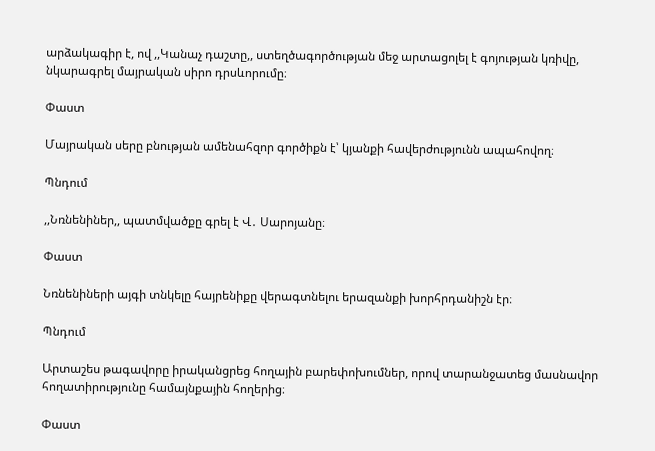արձակագիր է, ով ,,Կանաչ դաշտը,, ստեղծագործության մեջ արտացոլել է գոյության կռիվը, նկարագրել մայրական սիրո դրսևորումը։

Փաստ

Մայրական սերը բնության ամենահզոր գործիքն է՝ կյանքի հավերժությունն ապահովող։

Պնդում

,,Նռնենիներ,, պատմվածքը գրել է Վ․ Սարոյանը։

Փաստ

Նռնենիների այգի տնկելը հայրենիքը վերագտնելու երազանքի խորհրդանիշն էր։

Պնդում

Արտաշես թագավորը իրականցրեց հողային բարեփոխումներ, որով տարանջատեց մասնավոր հողատիրությունը համայնքային հողերից։

Փաստ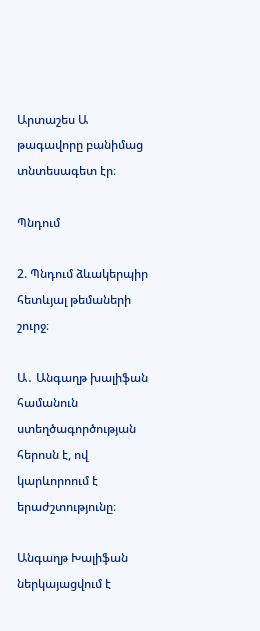Արտաշես Ա թագավորը բանիմաց տնտեսագետ էր։

Պնդում

2. Պնդում ձևակերպիր հետևյալ թեմաների շուրջ։

Ա․ Անգաղթ խալիֆան համանուն ստեղծագործության հերոսն է, ով կարևորոում է երաժշտությունը։

Անգաղթ Խալիֆան ներկայացվում է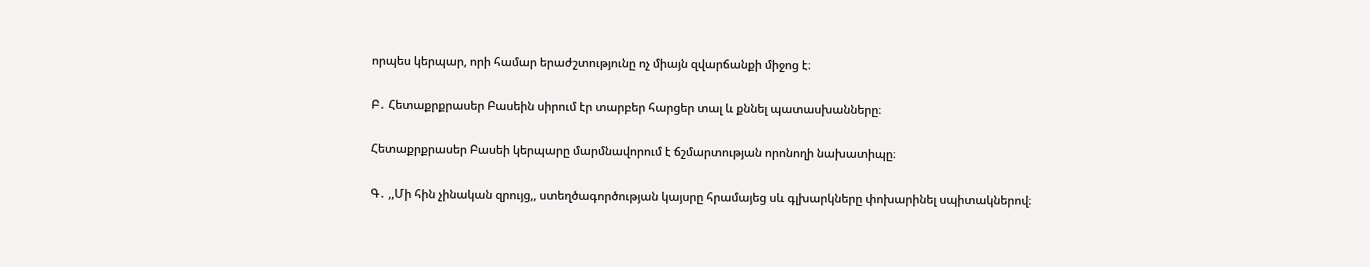որպես կերպար, որի համար երաժշտությունը ոչ միայն զվարճանքի միջոց է։

Բ․ Հետաքրքրասեր Բասեին սիրում էր տարբեր հարցեր տալ և քննել պատասխանները։

Հետաքրքրասեր Բասեի կերպարը մարմնավորում է ճշմարտության որոնողի նախատիպը։

Գ․ ,,Մի հին չինական զրույց,, ստեղծագործության կայսրը հրամայեց սև գլխարկները փոխարինել սպիտակներով։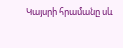Կայսրի հրամանը սև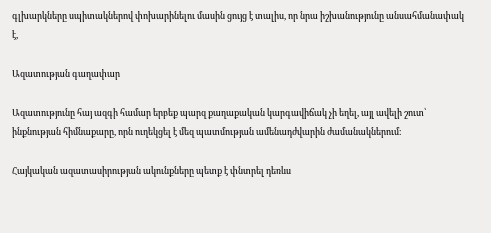գլխարկները սպիտակներով փոխարինելու մասին ցույց է տալիս, որ նրա իշխանությունը անսահմանափակ է,

Ազատության գաղափար

Ազատությունը հայ ազգի համար երբեք պարզ քաղաքական կարգավիճակ չի եղել, այլ ավելի շուտ՝ ինքնության հիմնաքարը, որն ուղեկցել է մեզ պատմության ամենադժվարին ժամանակներում։

Հայկական ազատասիրության ակունքները պետք է փնտրել դեռևս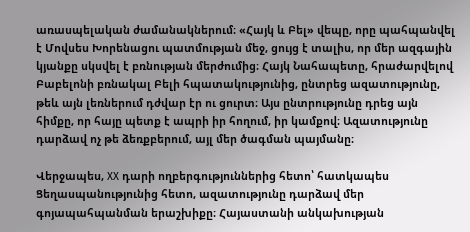առասպելական ժամանակներում։ «Հայկ և Բել» վեպը, որը պահպանվել է Մովսես Խորենացու պատմության մեջ, ցույց է տալիս, որ մեր ազգային կյանքը սկսվել է բռնության մերժումից։ Հայկ Նահապետը, հրաժարվելով Բաբելոնի բռնակալ Բելի հպատակությունից, ընտրեց ազատությունը, թեև այն լեռներում դժվար էր ու ցուրտ։ Այս ընտրությունը դրեց այն հիմքը, որ հայը պետք է ապրի իր հողում, իր կամքով։ Ազատությունը դարձավ ոչ թե ձեռքբերում, այլ մեր ծագման պայմանը։

Վերջապես, XX դարի ողբերգություններից հետո՝ հատկապես Ցեղասպանությունից հետո, ազատությունը դարձավ մեր գոյապահպանման երաշխիքը։ Հայաստանի անկախության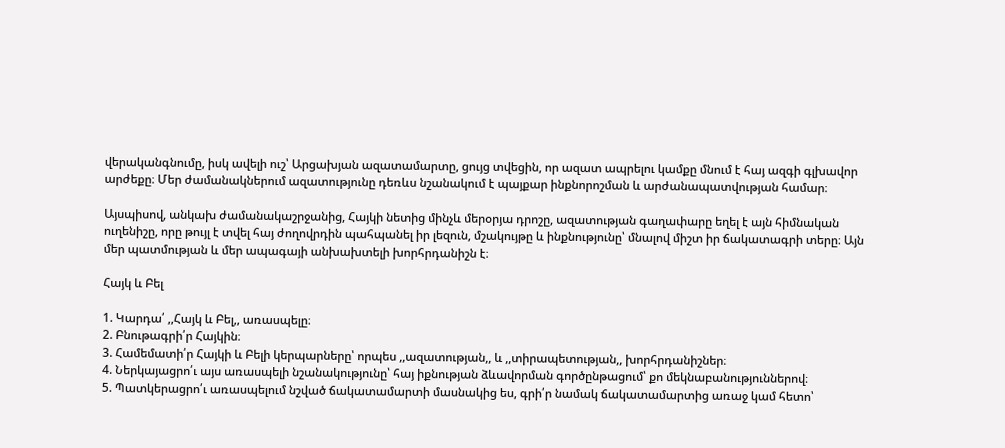վերականգնումը, իսկ ավելի ուշ՝ Արցախյան ազատամարտը, ցույց տվեցին, որ ազատ ապրելու կամքը մնում է հայ ազգի գլխավոր արժեքը։ Մեր ժամանակներում ազատությունը դեռևս նշանակում է պայքար ինքնորոշման և արժանապատվության համար։

Այսպիսով, անկախ ժամանակաշրջանից, Հայկի նետից մինչև մերօրյա դրոշը, ազատության գաղափարը եղել է այն հիմնական ուղենիշը, որը թույլ է տվել հայ ժողովրդին պահպանել իր լեզուն, մշակույթը և ինքնությունը՝ մնալով միշտ իր ճակատագրի տերը։ Այն մեր պատմության և մեր ապագայի անխախտելի խորհրդանիշն է։

Հայկ և Բել

1. Կարդա՛ ,,Հայկ և Բել,, առասպելը։
2. Բնութագրի՛ր Հայկին։
3. Համեմատի՛ր Հայկի և Բելի կերպարները՝ որպես ,,ազատության,, և ,,տիրապետության,, խորհրդանիշներ։
4. Ներկայացրո՛ւ այս առասպելի նշանակությունը՝ հայ իքնության ձևավորման գործընթացում՝ քո մեկնաբանություններով։
5. Պատկերացրո՛ւ առասպելում նշված ճակատամարտի մասնակից ես, գրի՛ր նամակ ճակատամարտից առաջ կամ հետո՝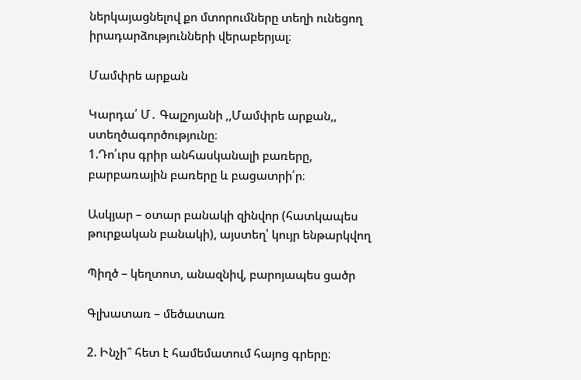ներկայացնելով քո մտորումները տեղի ունեցող իրադարձությունների վերաբերյալ։

Մամփրե արքան

Կարդա՛ Մ․ Գալշոյանի ,,Մամփրե արքան,, ստեղծագործությունը։
1.Դո՛ւրս գրիր անհասկանալի բառերը, բարբառային բառերը և բացատրի՛ր։

Ասկյար – օտար բանակի զինվոր (հատկապես թուրքական բանակի), այստեղ՝ կույր ենթարկվող

Պիղծ – կեղտոտ, անազնիվ, բարոյապես ցածր

Գլխատառ – մեծատառ

2. Ինչի՞ հետ է համեմատում հայոց գրերը։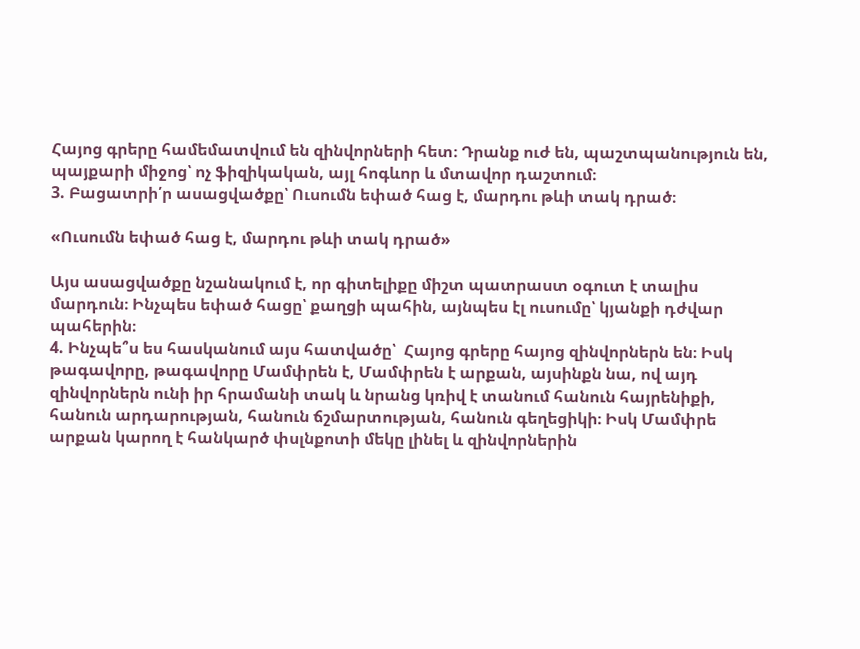Հայոց գրերը համեմատվում են զինվորների հետ։ Դրանք ուժ են, պաշտպանություն են, պայքարի միջոց՝ ոչ ֆիզիկական, այլ հոգևոր և մտավոր դաշտում։
3. Բացատրի՛ր ասացվածքը՝ Ուսումն եփած հաց է, մարդու թևի տակ դրած։

«Ուսումն եփած հաց է, մարդու թևի տակ դրած»

Այս ասացվածքը նշանակում է, որ գիտելիքը միշտ պատրաստ օգուտ է տալիս մարդուն։ Ինչպես եփած հացը՝ քաղցի պահին, այնպես էլ ուսումը՝ կյանքի դժվար պահերին։
4. Ինչպե՞ս ես հասկանում այս հատվածը՝  Հայոց գրերը հայոց զինվորներն են։ Իսկ թագավորը, թագավորը Մամփրեն է, Մամփրեն է արքան, այսինքն նա, ով այդ զինվորներն ունի իր հրամանի տակ և նրանց կռիվ է տանում հանուն հայրենիքի, հանուն արդարության, հանուն ճշմարտության, հանուն գեղեցիկի։ Իսկ Մամփրե արքան կարող է հանկարծ փսլնքոտի մեկը լինել և զինվորներին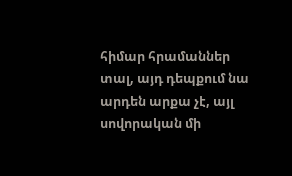հիմար հրամաններ տալ, այդ դեպքում նա արդեն արքա չէ, այլ սովորական մի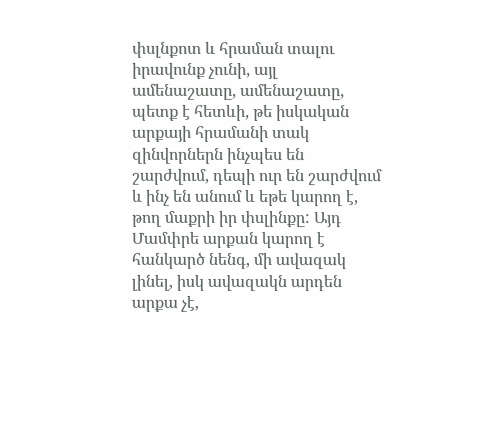փսլնքոտ և հրաման տալու իրավունք չունի, այլ ամենաշատը, ամենաշատը, պետք է հետևի, թե իսկական արքայի հրամանի տակ զինվորներն ինչպես են շարժվում, դեպի ուր են շարժվում և ինչ են անում և եթե կարող է, թող մաքրի իր փսլինքը: Այդ Մամփրե արքան կարող է հանկարծ նենգ, մի ավազակ լինել, իսկ ավազակն արդեն արքա չէ,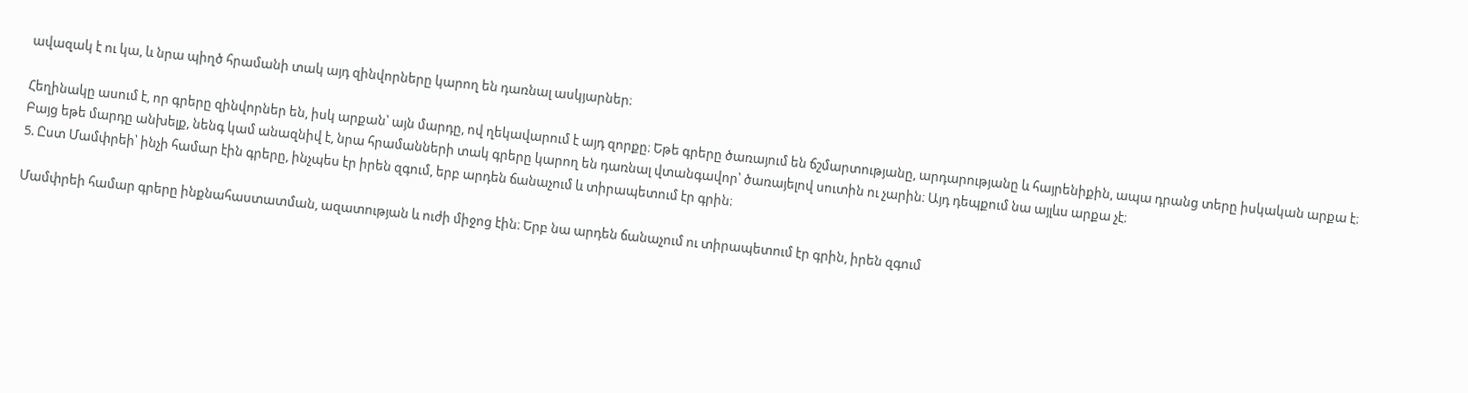ավազակ է ու կա, և նրա պիղծ հրամանի տակ այդ զինվորները կարող են դառնալ ասկյարներ։

Հեղինակը ասում է, որ գրերը զինվորներ են, իսկ արքան՝ այն մարդը, ով ղեկավարում է այդ զորքը։ Եթե գրերը ծառայում են ճշմարտությանը, արդարությանը և հայրենիքին, ապա դրանց տերը իսկական արքա է։
Բայց եթե մարդը անխելք, նենգ կամ անազնիվ է, նրա հրամանների տակ գրերը կարող են դառնալ վտանգավոր՝ ծառայելով սուտին ու չարին։ Այդ դեպքում նա այլևս արքա չէ։
5. Ըստ Մամփրեի՝ ինչի համար էին գրերը, ինչպես էր իրեն զգում, երբ արդեն ճանաչում և տիրապետում էր գրին։

Մամփրեի համար գրերը ինքնահաստատման, ազատության և ուժի միջոց էին։ Երբ նա արդեն ճանաչում ու տիրապետում էր գրին, իրեն զգում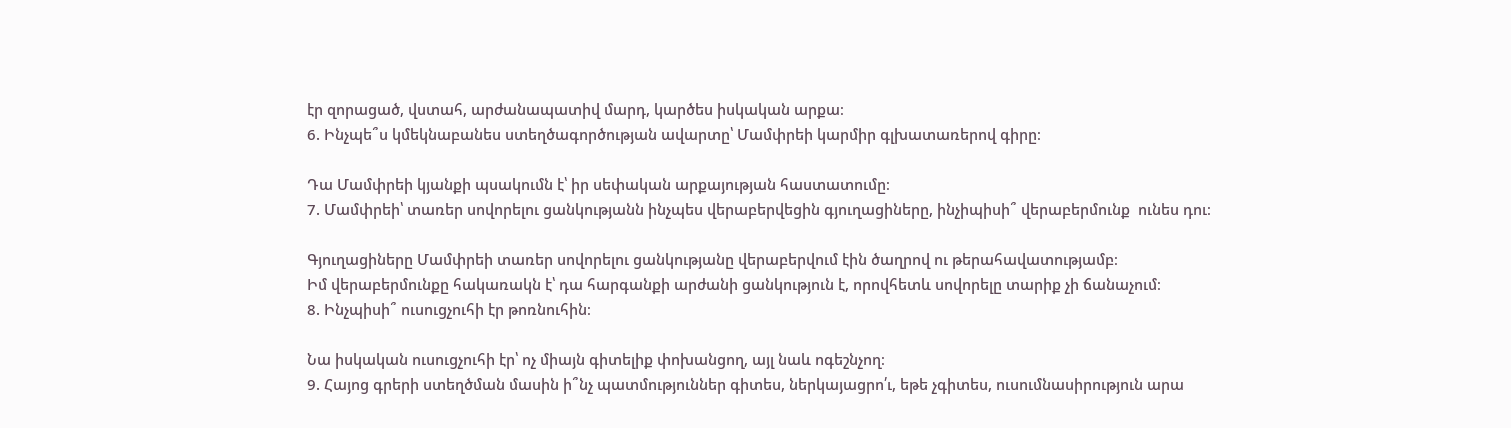էր զորացած, վստահ, արժանապատիվ մարդ, կարծես իսկական արքա։
6. Ինչպե՞ս կմեկնաբանես ստեղծագործության ավարտը՝ Մամփրեի կարմիր գլխատառերով գիրը։

Դա Մամփրեի կյանքի պսակումն է՝ իր սեփական արքայության հաստատումը։
7. Մամփրեի՝ տառեր սովորելու ցանկությանն ինչպես վերաբերվեցին գյուղացիները, ինչիպիսի՞ վերաբերմունք  ունես դու։

Գյուղացիները Մամփրեի տառեր սովորելու ցանկությանը վերաբերվում էին ծաղրով ու թերահավատությամբ։
Իմ վերաբերմունքը հակառակն է՝ դա հարգանքի արժանի ցանկություն է, որովհետև սովորելը տարիք չի ճանաչում։
8. Ինչպիսի՞ ուսուցչուհի էր թոռնուհին։

Նա իսկական ուսուցչուհի էր՝ ոչ միայն գիտելիք փոխանցող, այլ նաև ոգեշնչող։
9. Հայոց գրերի ստեղծման մասին ի՞նչ պատմություններ գիտես, ներկայացրո՛ւ, եթե չգիտես, ուսումնասիրություն արա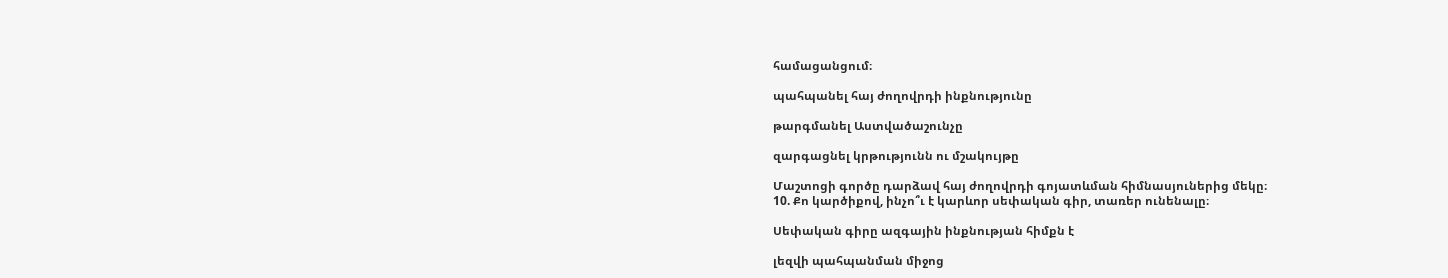համացանցում։

պահպանել հայ ժողովրդի ինքնությունը

թարգմանել Աստվածաշունչը

զարգացնել կրթությունն ու մշակույթը

Մաշտոցի գործը դարձավ հայ ժողովրդի գոյատևման հիմնասյուներից մեկը։
10. Քո կարծիքով, ինչո՞ւ է կարևոր սեփական գիր, տառեր ունենալը։

Սեփական գիրը ազգային ինքնության հիմքն է

լեզվի պահպանման միջոց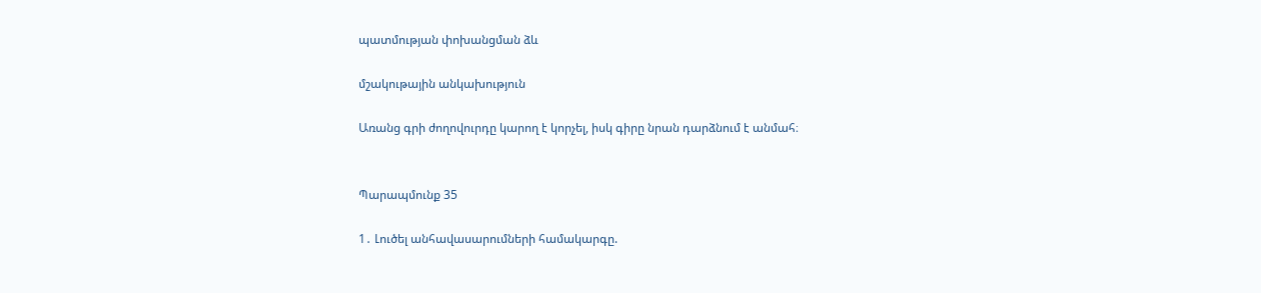պատմության փոխանցման ձև

մշակութային անկախություն

Առանց գրի ժողովուրդը կարող է կորչել, իսկ գիրը նրան դարձնում է անմահ։


Պարապմունք 35

1․ Լուծել անհավասարումների համակարգը.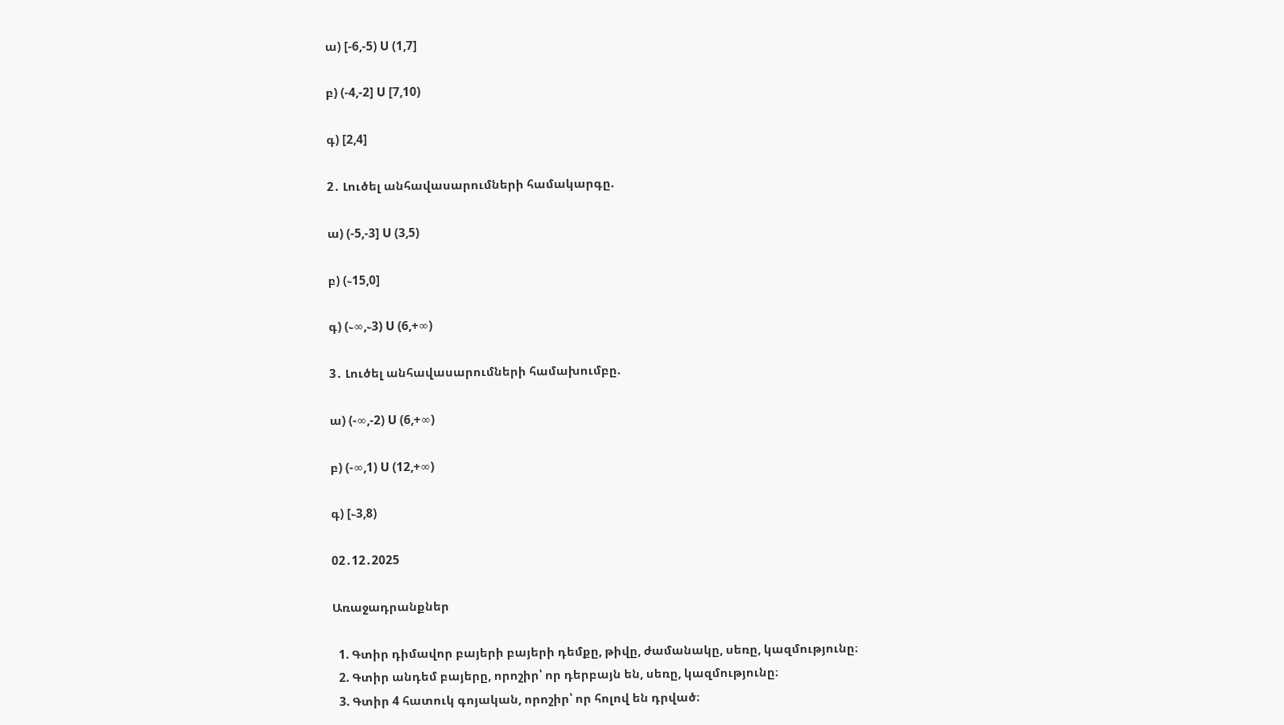ա) [-6,-5) U (1,7]

բ) (-4,-2] U [7,10)

գ) [2,4]

2․ Լուծել անհավասարումների համակարգը.

ա) (-5,-3] U (3,5)

բ) (֊15,0]

գ) (֊∞,֊3) U (6,+∞)

3․ Լուծել անհավասարումների համախումբը.

ա) (-∞,-2) U (6,+∞)

բ) (-∞,1) U (12,+∞)

գ) [֊3,8)

02․12․2025

Առաջադրանքներ

  1. Գտիր դիմավոր բայերի բայերի դեմքը, թիվը, ժամանակը, սեռը, կազմությունը։
  2. Գտիր անդեմ բայերը, որոշիր՝ որ դերբայն են, սեռը, կազմությունը։
  3. Գտիր 4 հատուկ գոյական, որոշիր՝ որ հոլով են դրված։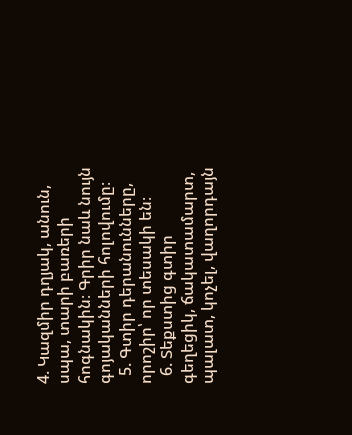4. Կազմիր դղյակ, անուն, սպա, տարի բառերի հոգնակին։ Գրիր նաև նույն գոյականների հոլովումը։
  5. Գտիր դերանունները, որոշիր՝ որ տեսակի են։
  6. Տեքստից գտիր գեղեցիկ, ճակատամարտ, պալատ, կոչել, վաղորդայն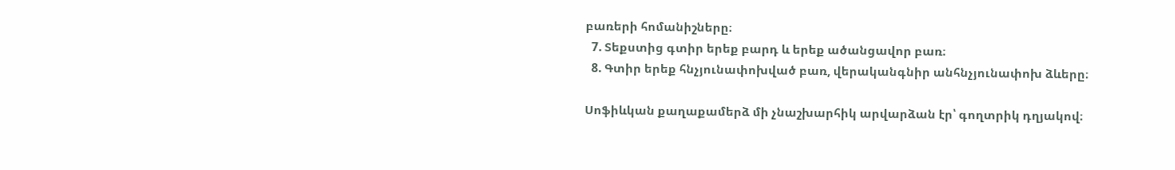բառերի հոմանիշները։
  7. Տեքստից գտիր երեք բարդ և երեք ածանցավոր բառ։
  8. Գտիր երեք հնչյունափոխված բառ, վերականգնիր անհնչյունափոխ ձևերը։

Սոֆիևկան քաղաքամերձ մի չնաշխարհիկ արվարձան էր՝ գողտրիկ դղյակով։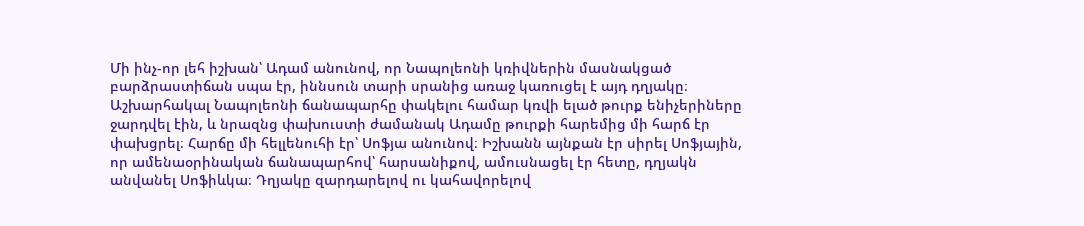Մի ինչ-որ լեհ իշխան՝ Ադամ անունով, որ Նապոլեոնի կռիվներին մասնակցած բարձրաստիճան սպա էր, իննսուն տարի սրանից առաջ կառուցել է այդ դղյակը։ Աշխարհակալ Նապոլեոնի ճանապարհը փակելու համար կռվի ելած թուրք ենիչերիները ջարդվել էին, և նրազնց փախուստի ժամանակ Ադամը թուրքի հարեմից մի հարճ էր փախցրել։ Հարճը մի հելլենուհի էր՝ Սոֆյա անունով։ Իշխանն այնքան էր սիրել Սոֆյային, որ ամենաօրինական ճանապարհով՝ հարսանիքով, ամուսնացել էր հետը, դղյակն անվանել Սոֆիևկա։ Դղյակը զարդարելով ու կահավորելով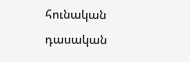հունական դասական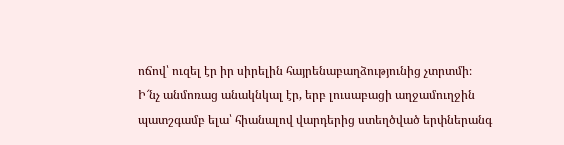ոճով՝ ուզել էր իր սիրելին հայրենաբաղձությունից չտրտմի։
Ի՜նչ անմոռաց անակնկալ էր, երբ լուսաբացի աղջամուղջին պատշգամբ ելա՝ հիանալով վարդերից ստեղծված երփներանգ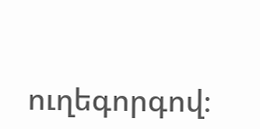ուղեգորգով։